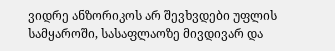ვიდრე ანზორიკოს არ შევხვდები უფლის სამყაროში, სასაფლაოზე მივდივარ და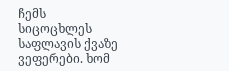ჩემს სიცოცხლეს საფლავის ქვაზე ვეფერები. ხომ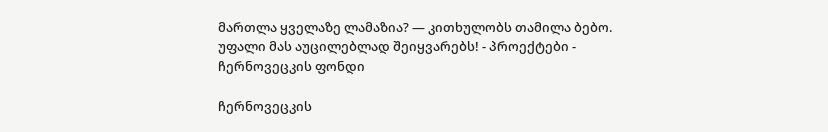მართლა ყველაზე ლამაზია? — კითხულობს თამილა ბებო. უფალი მას აუცილებლად შეიყვარებს! - პროექტები - ჩერნოვეცკის ფონდი

ჩერნოვეცკის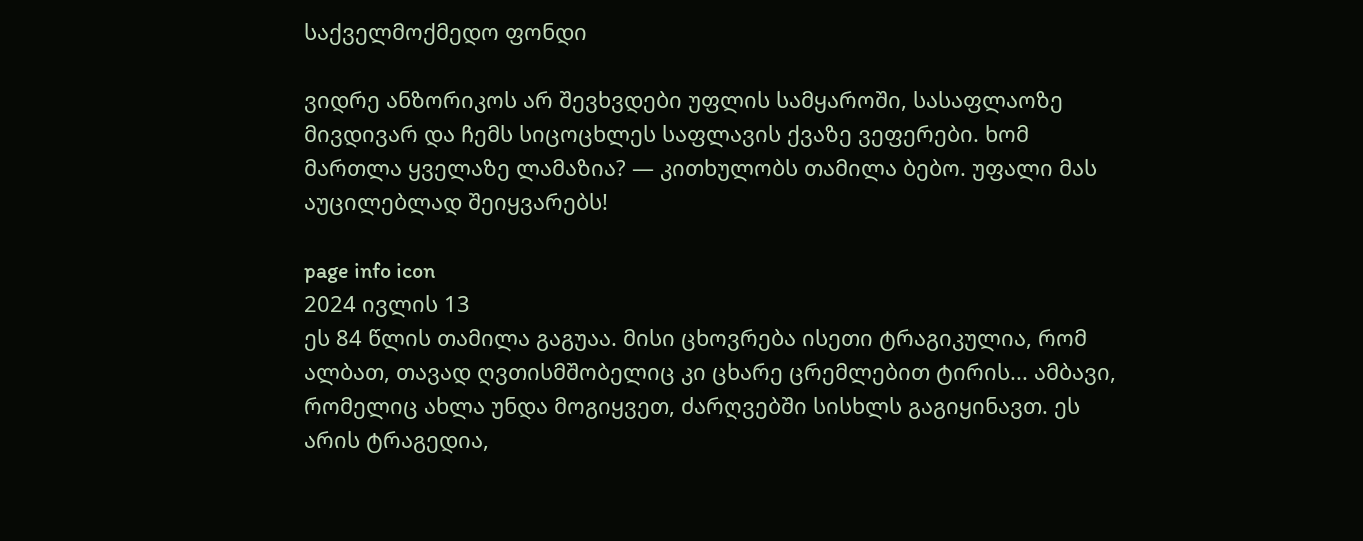საქველმოქმედო ფონდი

ვიდრე ანზორიკოს არ შევხვდები უფლის სამყაროში, სასაფლაოზე მივდივარ და ჩემს სიცოცხლეს საფლავის ქვაზე ვეფერები. ხომ მართლა ყველაზე ლამაზია? — კითხულობს თამილა ბებო. უფალი მას აუცილებლად შეიყვარებს!

page info icon
2024 ივლის 13
ეს 84 წლის თამილა გაგუაა. მისი ცხოვრება ისეთი ტრაგიკულია, რომ ალბათ, თავად ღვთისმშობელიც კი ცხარე ცრემლებით ტირის... ამბავი, რომელიც ახლა უნდა მოგიყვეთ, ძარღვებში სისხლს გაგიყინავთ. ეს არის ტრაგედია,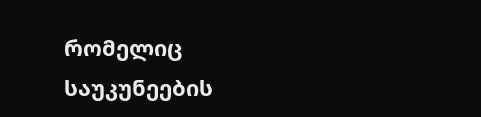რომელიც საუკუნეების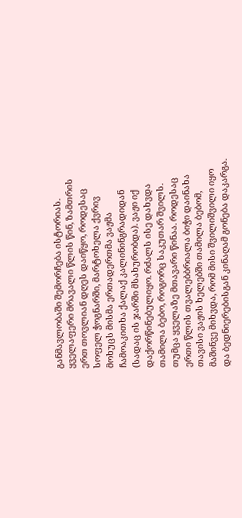განმავლობაში შემორჩება ისტორიას. ყველაფერი მრავალი წლის წინ, ზამთრის ერთ თოვლიან დღეს დაიწყო, როდესაც სოფელ ჭოგნარში, მარტოხელა ქვრივ მოხუცს მისმა ერთადერთმა ვაჟმა ჩამოაკითხა ქალაქ კალინინგრადიდან (სადაც ის ჯარში მსახურობდა). ვაჟი იქ დაქორწინებულიყო. რძალს ისე დახვდა თამილა ბებო, როგორც საკუთარ შვილს. თუმცა ყველაზე მთავარი წინაა. როდესაც ერთი წლის თვალებბრიალა ბიჭი დაინახა თავისი ვაჟის ხელებში თამილა ბებომ, მაშინვე მიხვდა, რომ მისი შვილიშვილი იყო და ბედნიერებისგან კინაღამ გონება დაკარგა.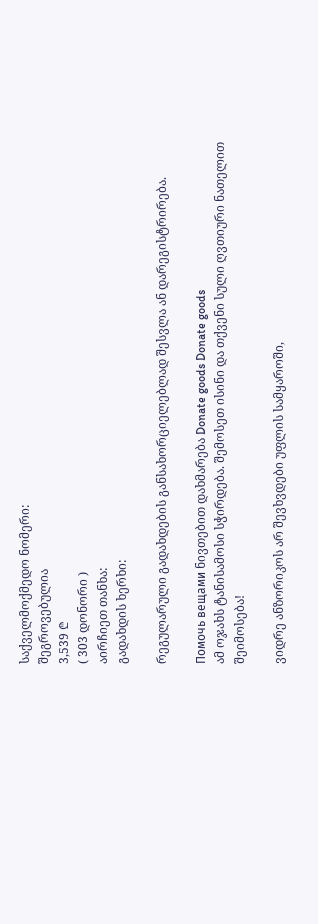საქველმოქმედო ნომერი:
შეგროვებულია
3,539 ₾
( 303 დონორი )
აირჩიეთ თანხა:
გადახდის ხერხი:

რეგულარული გადახდების განსახორციელებლად შესვლა ან დარეგისტრირება.

Помочь вещами ნივთებით დახმარება Donate goods Donate goods
ამ ოჯახს ტანისამოსი სჭირდება. შემოსეთ ისინი და თქვენი სული ღვთიური ნათელით შეიმოსება!

ვიდრე ანზორიკოს არ შევხვდები უფლის სამყაროში,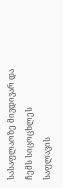სასაფლაოზე მივდივარ და ჩემს სიცოცხლეს საფლავის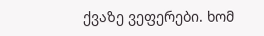ქვაზე ვეფერები. ხომ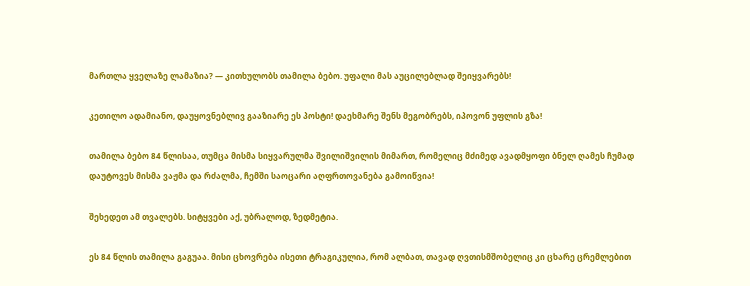მართლა ყველაზე ლამაზია? — კითხულობს თამილა ბებო. უფალი მას აუცილებლად შეიყვარებს!

კეთილო ადამიანო, დაუყოვნებლივ გააზიარე ეს პოსტი! დაეხმარე შენს მეგობრებს, იპოვონ უფლის გზა!

თამილა ბებო 84 წლისაა, თუმცა მისმა სიყვარულმა შვილიშვილის მიმართ, რომელიც მძიმედ ავადმყოფი ბნელ ღამეს ჩუმად დაუტოვეს მისმა ვაჟმა და რძალმა, ჩემში საოცარი აღფრთოვანება გამოიწვია!

შეხედეთ ამ თვალებს. სიტყვები აქ, უბრალოდ, ზედმეტია.

ეს 84 წლის თამილა გაგუაა. მისი ცხოვრება ისეთი ტრაგიკულია, რომ ალბათ, თავად ღვთისმშობელიც კი ცხარე ცრემლებით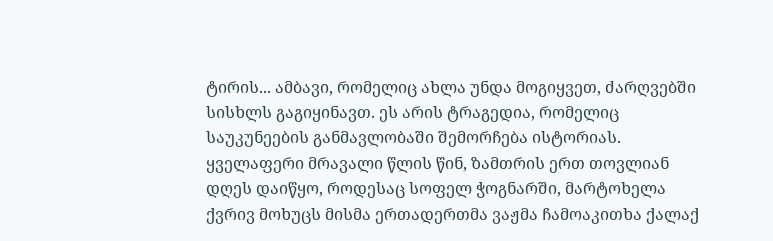ტირის... ამბავი, რომელიც ახლა უნდა მოგიყვეთ, ძარღვებში სისხლს გაგიყინავთ. ეს არის ტრაგედია, რომელიც საუკუნეების განმავლობაში შემორჩება ისტორიას. ყველაფერი მრავალი წლის წინ, ზამთრის ერთ თოვლიან დღეს დაიწყო, როდესაც სოფელ ჭოგნარში, მარტოხელა ქვრივ მოხუცს მისმა ერთადერთმა ვაჟმა ჩამოაკითხა ქალაქ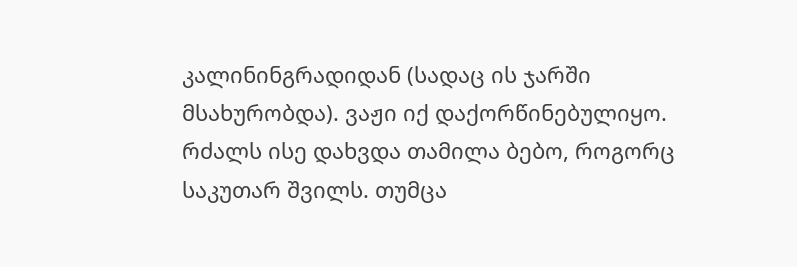კალინინგრადიდან (სადაც ის ჯარში მსახურობდა). ვაჟი იქ დაქორწინებულიყო. რძალს ისე დახვდა თამილა ბებო, როგორც საკუთარ შვილს. თუმცა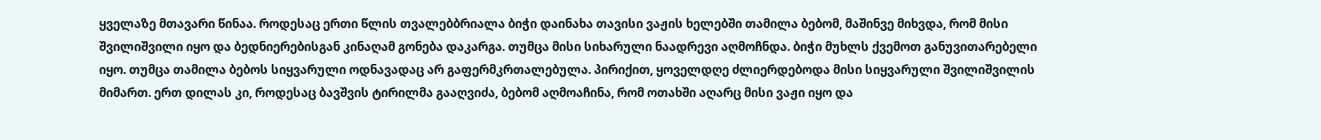ყველაზე მთავარი წინაა. როდესაც ერთი წლის თვალებბრიალა ბიჭი დაინახა თავისი ვაჟის ხელებში თამილა ბებომ, მაშინვე მიხვდა, რომ მისი შვილიშვილი იყო და ბედნიერებისგან კინაღამ გონება დაკარგა. თუმცა მისი სიხარული ნაადრევი აღმოჩნდა. ბიჭი მუხლს ქვემოთ განუვითარებელი იყო. თუმცა თამილა ბებოს სიყვარული ოდნავადაც არ გაფერმკრთალებულა. პირიქით, ყოველდღე ძლიერდებოდა მისი სიყვარული შვილიშვილის მიმართ. ერთ დილას კი, როდესაც ბავშვის ტირილმა გააღვიძა, ბებომ აღმოაჩინა, რომ ოთახში აღარც მისი ვაჟი იყო და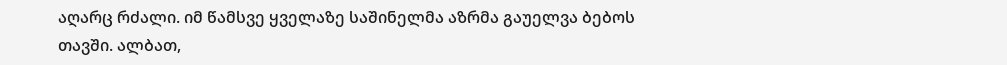აღარც რძალი. იმ წამსვე ყველაზე საშინელმა აზრმა გაუელვა ბებოს თავში. ალბათ,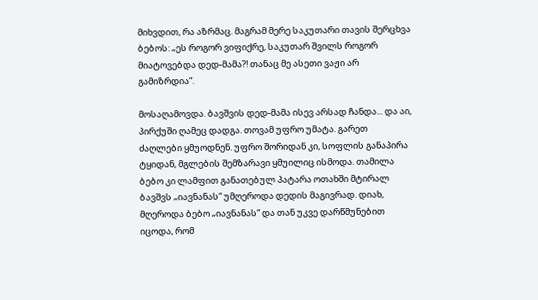მიხვდით, რა აზრმაც. მაგრამ მერე საკუთარი თავის შერცხვა ბებოს: „ეს როგორ ვიფიქრე, საკუთარ შვილს როგორ მიატოვებდა დედ-მამა?! თანაც მე ასეთი ვაჟი არ გამიზრდია“.

მოსაღამოვდა. ბავშვის დედ-მამა ისევ არსად ჩანდა... და აი, პირქუში ღამეც დადგა. თოვამ უფრო უმატა. გარეთ ძაღლები ყმუოდნენ. უფრო შორიდან კი, სოფლის განაპირა ტყიდან, მგლების შემზარავი ყმუილიც ისმოდა. თამილა ბებო კი ლამფით განათებულ პატარა ოთახში მტირალ ბავშვს „იავნანას“ უმღეროდა დედის მაგივრად. დიახ, მღეროდა ბებო „იავნანას“ და თან უკვე დარწმუნებით იცოდა, რომ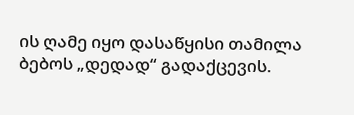ის ღამე იყო დასაწყისი თამილა ბებოს „დედად“ გადაქცევის.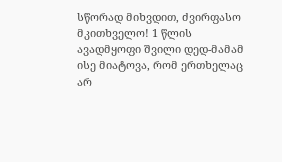სწორად მიხვდით, ძვირფასო მკითხველო! 1 წლის ავადმყოფი შვილი დედ-მამამ ისე მიატოვა, რომ ერთხელაც არ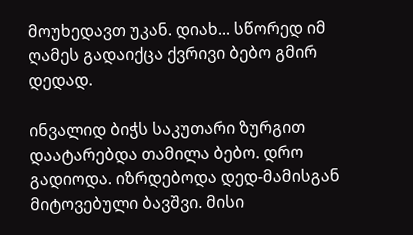მოუხედავთ უკან. დიახ... სწორედ იმ ღამეს გადაიქცა ქვრივი ბებო გმირ დედად.

ინვალიდ ბიჭს საკუთარი ზურგით დაატარებდა თამილა ბებო. დრო გადიოდა. იზრდებოდა დედ-მამისგან მიტოვებული ბავშვი. მისი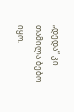„დედა“ კი თამილა ბებო იყო.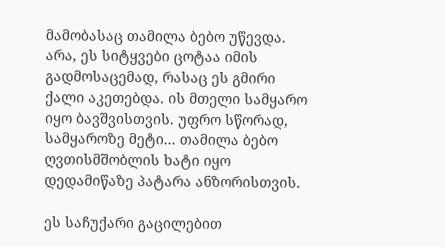მამობასაც თამილა ბებო უწევდა. არა, ეს სიტყვები ცოტაა იმის გადმოსაცემად, რასაც ეს გმირი ქალი აკეთებდა. ის მთელი სამყარო იყო ბავშვისთვის. უფრო სწორად, სამყაროზე მეტი... თამილა ბებო ღვთისმშობლის ხატი იყო დედამიწაზე პატარა ანზორისთვის.

ეს საჩუქარი გაცილებით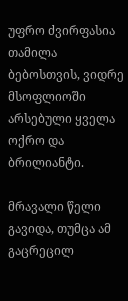უფრო ძვირფასია თამილა ბებოსთვის, ვიდრე მსოფლიოში არსებული ყველა ოქრო და ბრილიანტი.

მრავალი წელი გავიდა, თუმცა ამ გაცრეცილ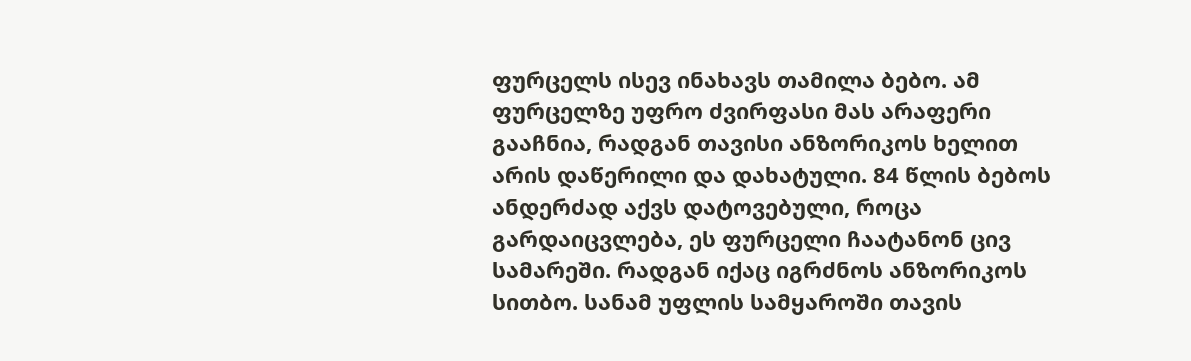ფურცელს ისევ ინახავს თამილა ბებო. ამ ფურცელზე უფრო ძვირფასი მას არაფერი გააჩნია, რადგან თავისი ანზორიკოს ხელით არის დაწერილი და დახატული. 84 წლის ბებოს ანდერძად აქვს დატოვებული, როცა გარდაიცვლება, ეს ფურცელი ჩაატანონ ცივ სამარეში. რადგან იქაც იგრძნოს ანზორიკოს სითბო. სანამ უფლის სამყაროში თავის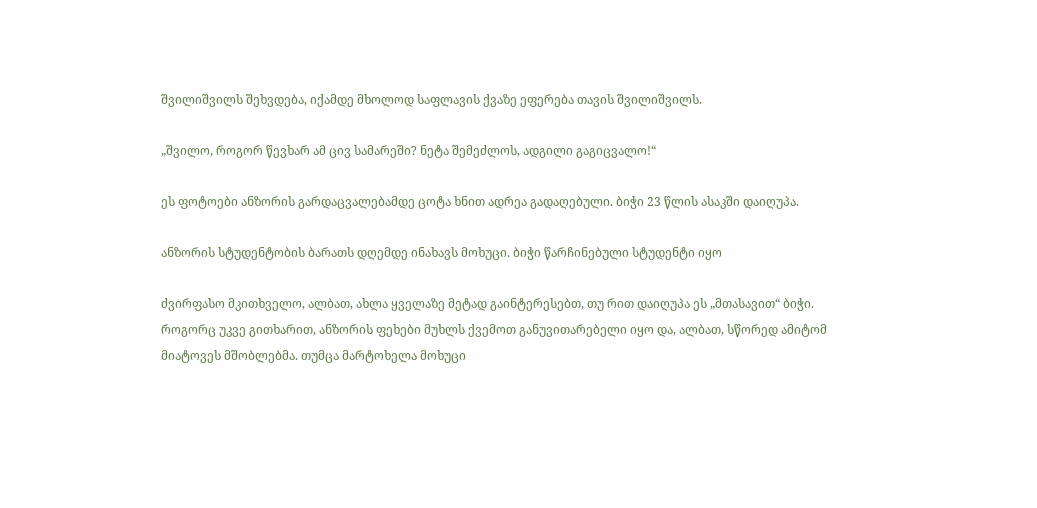შვილიშვილს შეხვდება, იქამდე მხოლოდ საფლავის ქვაზე ეფერება თავის შვილიშვილს.

„შვილო, როგორ წევხარ ამ ცივ სამარეში? ნეტა შემეძლოს, ადგილი გაგიცვალო!“

ეს ფოტოები ანზორის გარდაცვალებამდე ცოტა ხნით ადრეა გადაღებული. ბიჭი 23 წლის ასაკში დაიღუპა.

ანზორის სტუდენტობის ბარათს დღემდე ინახავს მოხუცი. ბიჭი წარჩინებული სტუდენტი იყო

ძვირფასო მკითხველო, ალბათ, ახლა ყველაზე მეტად გაინტერესებთ, თუ რით დაიღუპა ეს „მთასავით“ ბიჭი. როგორც უკვე გითხარით, ანზორის ფეხები მუხლს ქვემოთ განუვითარებელი იყო და, ალბათ, სწორედ ამიტომ მიატოვეს მშობლებმა. თუმცა მარტოხელა მოხუცი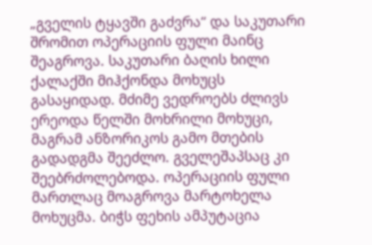„გველის ტყავში გაძვრა“ და საკუთარი შრომით ოპერაციის ფული მაინც შეაგროვა. საკუთარი ბაღის ხილი ქალაქში მიჰქონდა მოხუცს გასაყიდად. მძიმე ვედროებს ძლივს ერეოდა წელში მოხრილი მოხუცი, მაგრამ ანზორიკოს გამო მთების გადადგმა შეეძლო. გველეშაპსაც კი შეებრძოლებოდა. ოპერაციის ფული მართლაც მოაგროვა მარტოხელა მოხუცმა. ბიჭს ფეხის ამპუტაცია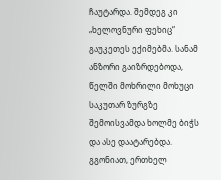ჩაუტარდა. შემდეგ კი „ხელოვნური ფეხიც“ გაუკეთეს ექიმებმა. სანამ ანზორი გაიზრდებოდა, წელში მოხრილი მოხუცი საკუთარ ზურგზე შემოისვამდა ხოლმე ბიჭს და ასე დაატარებდა. გგონიათ, ერთხელ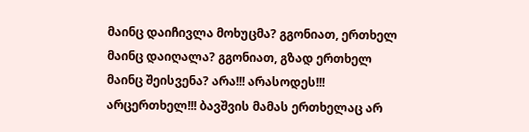მაინც დაიჩივლა მოხუცმა? გგონიათ, ერთხელ მაინც დაიღალა? გგონიათ, გზად ერთხელ მაინც შეისვენა? არა!!! არასოდეს!!! არცერთხელ!!! ბავშვის მამას ერთხელაც არ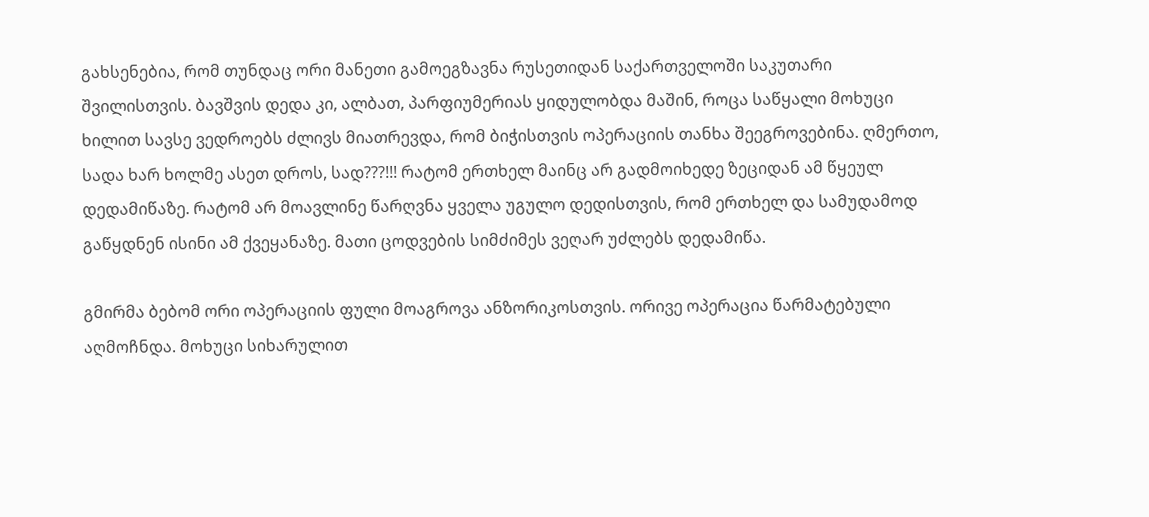გახსენებია, რომ თუნდაც ორი მანეთი გამოეგზავნა რუსეთიდან საქართველოში საკუთარი შვილისთვის. ბავშვის დედა კი, ალბათ, პარფიუმერიას ყიდულობდა მაშინ, როცა საწყალი მოხუცი ხილით სავსე ვედროებს ძლივს მიათრევდა, რომ ბიჭისთვის ოპერაციის თანხა შეეგროვებინა. ღმერთო, სადა ხარ ხოლმე ასეთ დროს, სად???!!! რატომ ერთხელ მაინც არ გადმოიხედე ზეციდან ამ წყეულ დედამიწაზე. რატომ არ მოავლინე წარღვნა ყველა უგულო დედისთვის, რომ ერთხელ და სამუდამოდ გაწყდნენ ისინი ამ ქვეყანაზე. მათი ცოდვების სიმძიმეს ვეღარ უძლებს დედამიწა.

გმირმა ბებომ ორი ოპერაციის ფული მოაგროვა ანზორიკოსთვის. ორივე ოპერაცია წარმატებული აღმოჩნდა. მოხუცი სიხარულით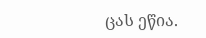ცას ეწია.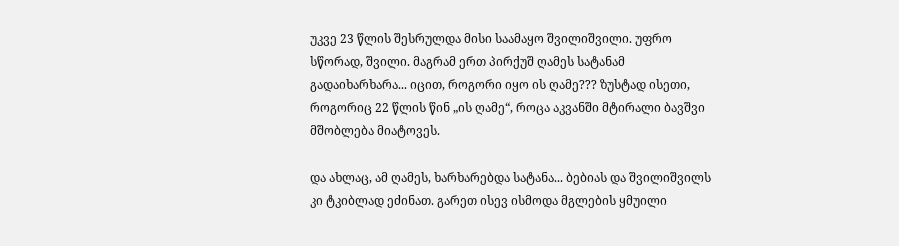უკვე 23 წლის შესრულდა მისი საამაყო შვილიშვილი. უფრო სწორად, შვილი. მაგრამ ერთ პირქუშ ღამეს სატანამ გადაიხარხარა... იცით, როგორი იყო ის ღამე??? ზუსტად ისეთი, როგორიც 22 წლის წინ „ის ღამე“, როცა აკვანში მტირალი ბავშვი მშობლება მიატოვეს.

და ახლაც, ამ ღამეს, ხარხარებდა სატანა... ბებიას და შვილიშვილს კი ტკიბლად ეძინათ. გარეთ ისევ ისმოდა მგლების ყმუილი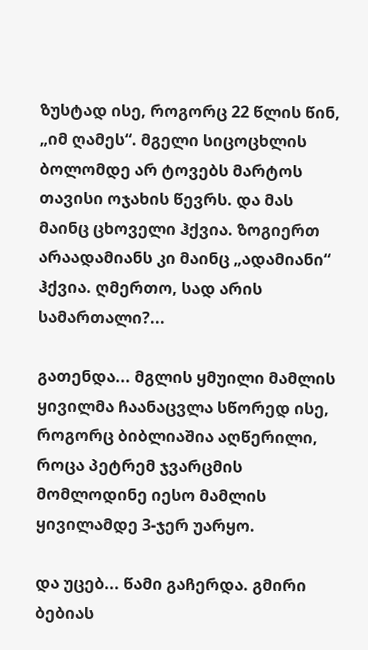ზუსტად ისე, როგორც 22 წლის წინ, „იმ ღამეს“. მგელი სიცოცხლის ბოლომდე არ ტოვებს მარტოს თავისი ოჯახის წევრს. და მას მაინც ცხოველი ჰქვია. ზოგიერთ არაადამიანს კი მაინც „ადამიანი“ ჰქვია. ღმერთო, სად არის სამართალი?...

გათენდა... მგლის ყმუილი მამლის ყივილმა ჩაანაცვლა სწორედ ისე, როგორც ბიბლიაშია აღწერილი, როცა პეტრემ ჯვარცმის მომლოდინე იესო მამლის ყივილამდე 3-ჯერ უარყო.

და უცებ... წამი გაჩერდა. გმირი ბებიას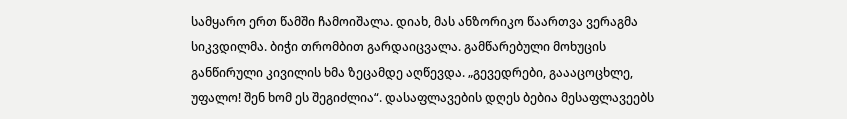სამყარო ერთ წამში ჩამოიშალა. დიახ, მას ანზორიკო წაართვა ვერაგმა სიკვდილმა. ბიჭი თრომბით გარდაიცვალა. გამწარებული მოხუცის განწირული კივილის ხმა ზეცამდე აღწევდა. „გევედრები, გაააცოცხლე, უფალო! შენ ხომ ეს შეგიძლია“. დასაფლავების დღეს ბებია მესაფლავეებს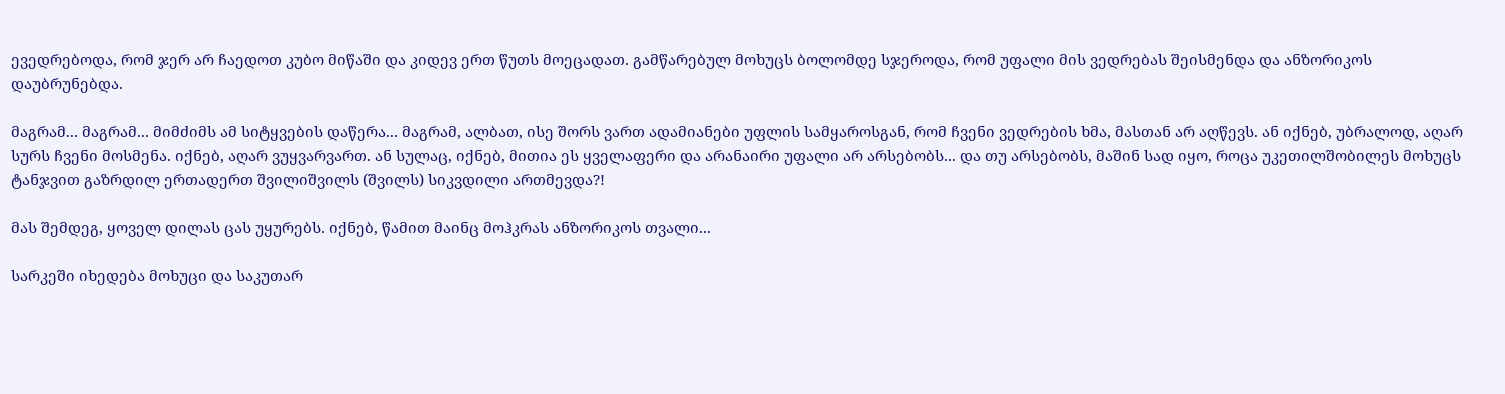ევედრებოდა, რომ ჯერ არ ჩაედოთ კუბო მიწაში და კიდევ ერთ წუთს მოეცადათ. გამწარებულ მოხუცს ბოლომდე სჯეროდა, რომ უფალი მის ვედრებას შეისმენდა და ანზორიკოს დაუბრუნებდა.

მაგრამ... მაგრამ... მიმძიმს ამ სიტყვების დაწერა... მაგრამ, ალბათ, ისე შორს ვართ ადამიანები უფლის სამყაროსგან, რომ ჩვენი ვედრების ხმა, მასთან არ აღწევს. ან იქნებ, უბრალოდ, აღარ სურს ჩვენი მოსმენა. იქნებ, აღარ ვუყვარვართ. ან სულაც, იქნებ, მითია ეს ყველაფერი და არანაირი უფალი არ არსებობს... და თუ არსებობს, მაშინ სად იყო, როცა უკეთილშობილეს მოხუცს ტანჯვით გაზრდილ ერთადერთ შვილიშვილს (შვილს) სიკვდილი ართმევდა?!

მას შემდეგ, ყოველ დილას ცას უყურებს. იქნებ, წამით მაინც მოჰკრას ანზორიკოს თვალი...

სარკეში იხედება მოხუცი და საკუთარ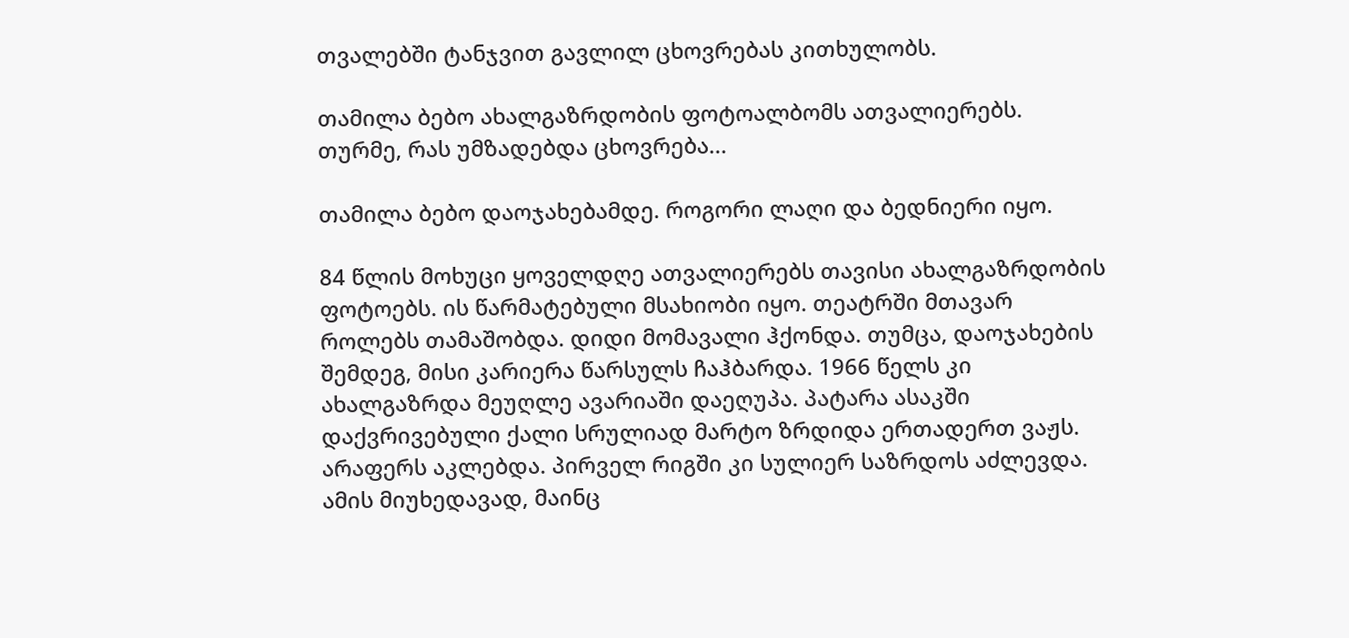თვალებში ტანჯვით გავლილ ცხოვრებას კითხულობს.

თამილა ბებო ახალგაზრდობის ფოტოალბომს ათვალიერებს. თურმე, რას უმზადებდა ცხოვრება...

თამილა ბებო დაოჯახებამდე. როგორი ლაღი და ბედნიერი იყო.

84 წლის მოხუცი ყოველდღე ათვალიერებს თავისი ახალგაზრდობის ფოტოებს. ის წარმატებული მსახიობი იყო. თეატრში მთავარ როლებს თამაშობდა. დიდი მომავალი ჰქონდა. თუმცა, დაოჯახების შემდეგ, მისი კარიერა წარსულს ჩაჰბარდა. 1966 წელს კი ახალგაზრდა მეუღლე ავარიაში დაეღუპა. პატარა ასაკში დაქვრივებული ქალი სრულიად მარტო ზრდიდა ერთადერთ ვაჟს. არაფერს აკლებდა. პირველ რიგში კი სულიერ საზრდოს აძლევდა. ამის მიუხედავად, მაინც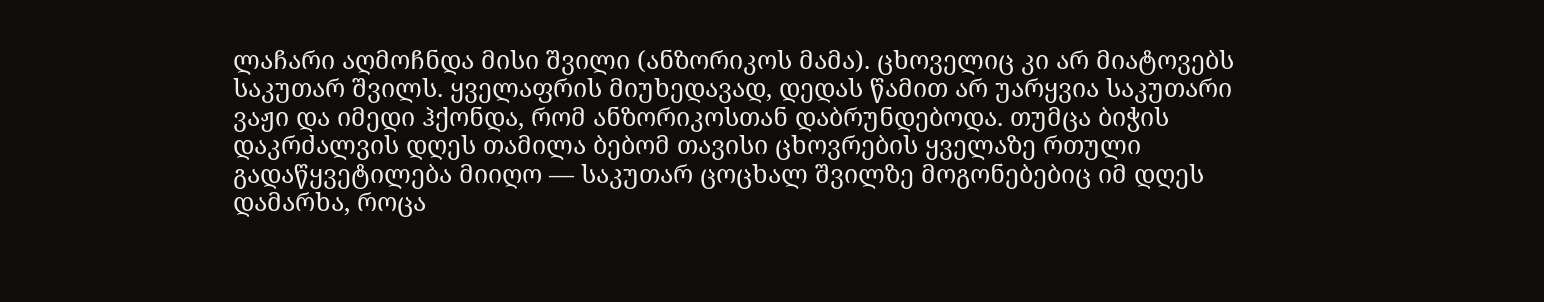ლაჩარი აღმოჩნდა მისი შვილი (ანზორიკოს მამა). ცხოველიც კი არ მიატოვებს საკუთარ შვილს. ყველაფრის მიუხედავად, დედას წამით არ უარყვია საკუთარი ვაჟი და იმედი ჰქონდა, რომ ანზორიკოსთან დაბრუნდებოდა. თუმცა ბიჭის დაკრძალვის დღეს თამილა ბებომ თავისი ცხოვრების ყველაზე რთული გადაწყვეტილება მიიღო — საკუთარ ცოცხალ შვილზე მოგონებებიც იმ დღეს დამარხა, როცა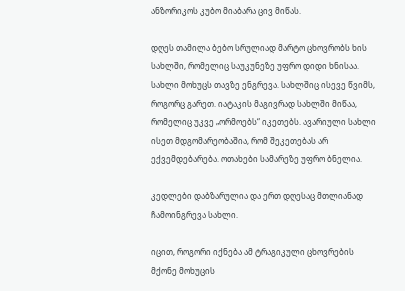ანზორიკოს კუბო მიაბარა ცივ მიწას.

დღეს თამილა ბებო სრულიად მარტო ცხოვრობს ხის სახლში, რომელიც საუკუნეზე უფრო დიდი ხნისაა. სახლი მოხუცს თავზე ენგრევა. სახლშიც ისევე წვიმს, როგორც გარეთ. იატაკის მაგივრად სახლში მიწაა, რომელიც უკვე „ორმოებს“ იკეთებს. ავარიული სახლი ისეთ მდგომარეობაშია, რომ შეკეთებას არ ექვემდებარება. ოთახები სამარეზე უფრო ბნელია.

კედლები დაბზარულია და ერთ დღესაც მთლიანად ჩამოინგრევა სახლი.

იცით, როგორი იქნება ამ ტრაგიკული ცხოვრების მქონე მოხუცის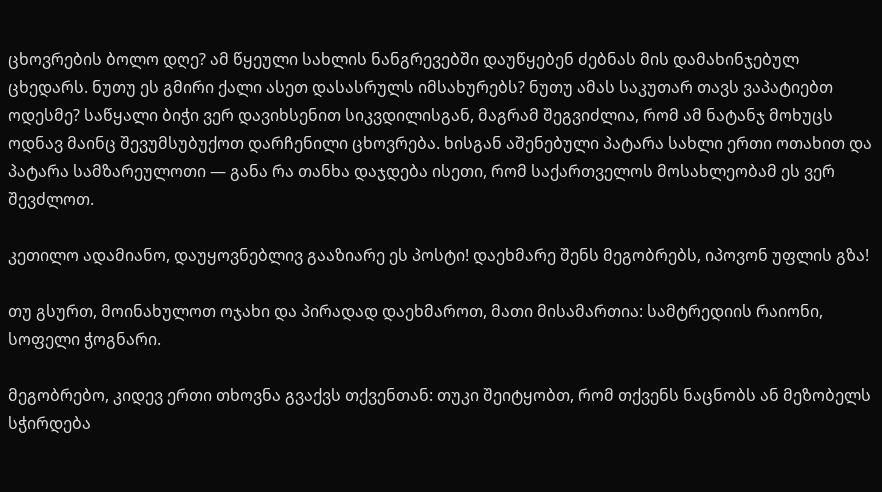ცხოვრების ბოლო დღე? ამ წყეული სახლის ნანგრევებში დაუწყებენ ძებნას მის დამახინჯებულ ცხედარს. ნუთუ ეს გმირი ქალი ასეთ დასასრულს იმსახურებს? ნუთუ ამას საკუთარ თავს ვაპატიებთ ოდესმე? საწყალი ბიჭი ვერ დავიხსენით სიკვდილისგან, მაგრამ შეგვიძლია, რომ ამ ნატანჯ მოხუცს ოდნავ მაინც შევუმსუბუქოთ დარჩენილი ცხოვრება. ხისგან აშენებული პატარა სახლი ერთი ოთახით და პატარა სამზარეულოთი — განა რა თანხა დაჯდება ისეთი, რომ საქართველოს მოსახლეობამ ეს ვერ შევძლოთ.

კეთილო ადამიანო, დაუყოვნებლივ გააზიარე ეს პოსტი! დაეხმარე შენს მეგობრებს, იპოვონ უფლის გზა!

თუ გსურთ, მოინახულოთ ოჯახი და პირადად დაეხმაროთ, მათი მისამართია: სამტრედიის რაიონი, სოფელი ჭოგნარი.

მეგობრებო, კიდევ ერთი თხოვნა გვაქვს თქვენთან: თუკი შეიტყობთ, რომ თქვენს ნაცნობს ან მეზობელს სჭირდება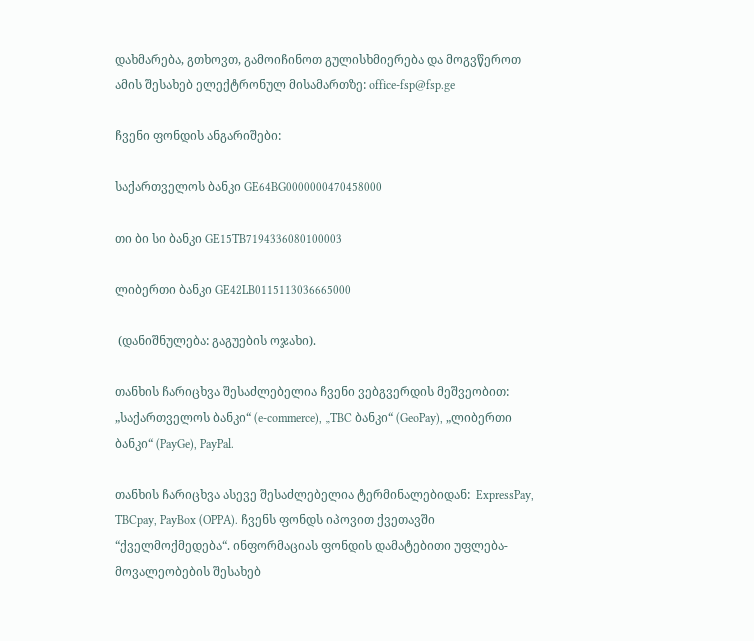დახმარება, გთხოვთ, გამოიჩინოთ გულისხმიერება და მოგვწეროთ ამის შესახებ ელექტრონულ მისამართზე: office-fsp@fsp.ge

ჩვენი ფონდის ანგარიშები:

საქართველოს ბანკი GE64BG0000000470458000

თი ბი სი ბანკი GE15TB7194336080100003

ლიბერთი ბანკი GE42LB0115113036665000

 (დანიშნულება: გაგუების ოჯახი).

თანხის ჩარიცხვა შესაძლებელია ჩვენი ვებგვერდის მეშვეობით: „საქართველოს ბანკი“ (e-commerce), „TBC ბანკი“ (GeoPay), „ლიბერთი ბანკი“ (PayGe), PayPal.

თანხის ჩარიცხვა ასევე შესაძლებელია ტერმინალებიდან:  ExpressPay, TBCpay, PayBox (OPPA). ჩვენს ფონდს იპოვით ქვეთავში “ქველმოქმედება“. ინფორმაციას ფონდის დამატებითი უფლება-მოვალეობების შესახებ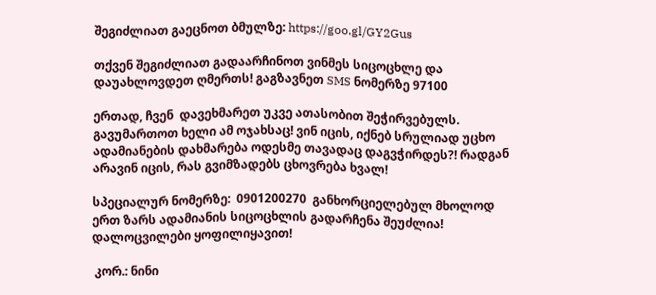შეგიძლიათ გაეცნოთ ბმულზე: https://goo.gl/GY2Gus

თქვენ შეგიძლიათ გადაარჩინოთ ვინმეს სიცოცხლე და დაუახლოვდეთ ღმერთს! გაგზავნეთ SMS ნომერზე 97100

ერთად, ჩვენ  დავეხმარეთ უკვე ათასობით შეჭირვებულს. გავუმართოთ ხელი ამ ოჯახსაც! ვინ იცის, იქნებ სრულიად უცხო ადამიანების დახმარება ოდესმე თავადაც დაგვჭირდეს?! რადგან არავინ იცის, რას გვიმზადებს ცხოვრება ხვალ!

სპეციალურ ნომერზე:  0901200270  განხორციელებულ მხოლოდ ერთ ზარს ადამიანის სიცოცხლის გადარჩენა შეუძლია! დალოცვილები ყოფილიყავით!

 კორ.: ნინი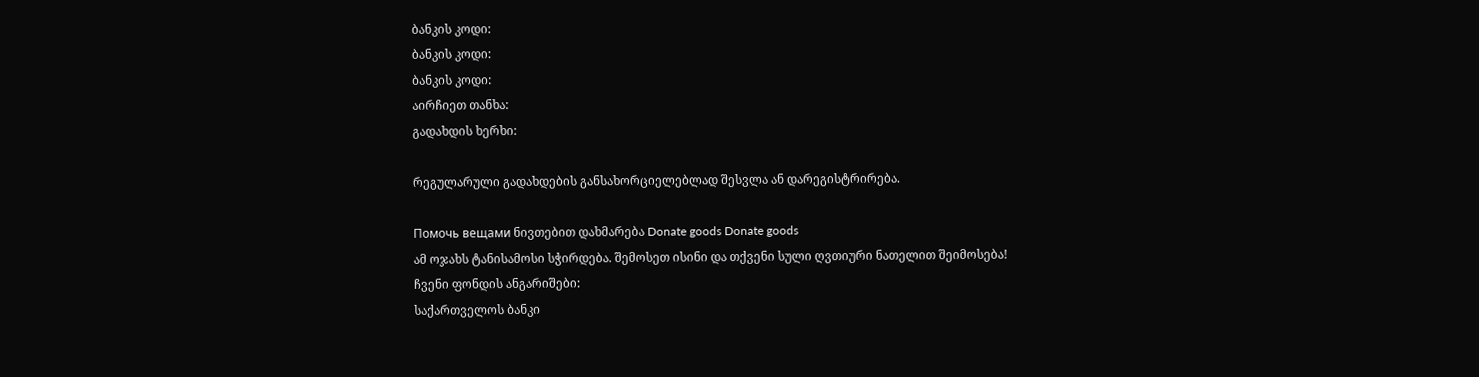ბანკის კოდი:
ბანკის კოდი:
ბანკის კოდი:
აირჩიეთ თანხა:
გადახდის ხერხი:

რეგულარული გადახდების განსახორციელებლად შესვლა ან დარეგისტრირება.

Помочь вещами ნივთებით დახმარება Donate goods Donate goods
ამ ოჯახს ტანისამოსი სჭირდება. შემოსეთ ისინი და თქვენი სული ღვთიური ნათელით შეიმოსება!
ჩვენი ფონდის ანგარიშები:
საქართველოს ბანკი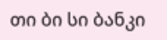თი ბი სი ბანკი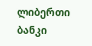ლიბერთი ბანკი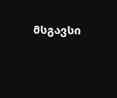მსგავსი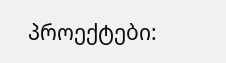პროექტები: